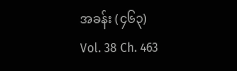အခန်း (၄၆၃)
Vol. 38 Ch. 463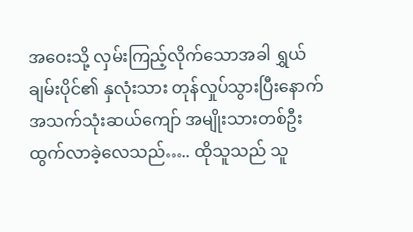အဝေးသို့ လှမ်းကြည့်လိုက်သောအခါ ရွှယ်ချမ်းပိုင်၏ နှလုံးသား တုန်လှုပ်သွားပြီးနောက် အသက်သုံးဆယ်ကျော် အမျိုးသားတစ်ဦး ထွက်လာခဲ့လေသည်….. ထိုသူသည် သူ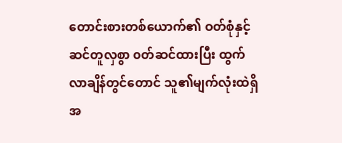တောင်းစားတစ်ယောက်၏ ဝတ်စုံနှင့် ဆင်တူလှစွာ ၀တ်ဆင်ထားပြီး ထွက်လာချိန်တွင်တောင် သူ၏မျက်လုံးထဲရှိ အ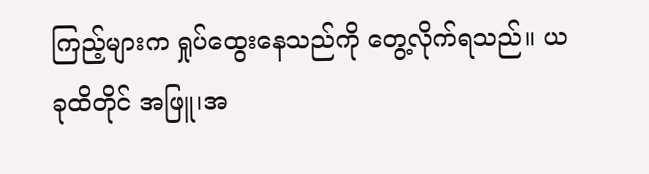ကြည့်များက ရှုပ်ထွေးနေသည်ကို တွေ့လိုက်ရသည်။ ယခုထိတိုင် အဖြူ၊အ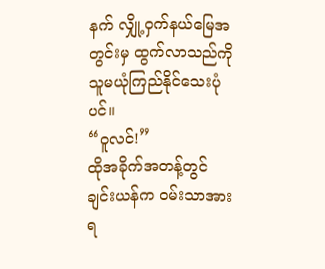နက် လျှို့ဝှက်နယ်မြေအတွင်းမှ ထွက်လာသည်ကို သူမယုံကြည်နိုင်သေးပုံပင်။
“ဝူလင်!”
ထိုအခိုက်အတန့်တွင် ချင်းယန်က ဝမ်းသာအားရ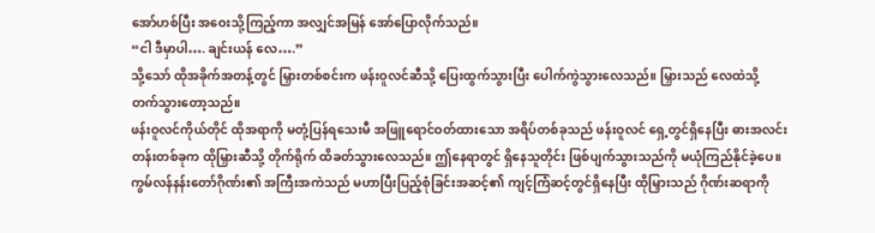အော်ဟစ်ပြီး အဝေးသို့ကြည့်ကာ အလျှင်အမြန် အော်ပြောလိုက်သည်။
“ငါ ဒီမှာပါ…. ချင်းယန် လေ….”
သို့သော် ထိုအခိုက်အတန့်တွင် မြှားတစ်စင်းက ဖန်းဝူလင်ဆီသို့ ပြေးထွက်သွားပြီး ပေါက်ကွဲသွားလေသည်။ မြှားသည် လေထဲသို့ တက်သွားတော့သည်။
ဖန်းဝူလင်ကိုယ်တိုင် ထိုအရာကို မတုံ့ပြန်ရသေးမီ အဖြူရောင်ဝတ်ထားသော အရိပ်တစ်ခုသည် ဖန်းဝူလင် ရှေ့တွင်ရှိနေပြီး ဓားအလင်းတန်းတစ်ခုက ထိုမြှားဆီသို့ တိုက်ရိုက် ထိခတ်သွားလေသည်။ ဤနေရာတွင် ရှိနေသူတိုင်း ဖြစ်ပျက်သွားသည်ကို မယုံကြည်နိုင်ခဲ့ပေ။
ကွမ်လန်နန်းတော်ဂိုဏ်း၏ အကြီးအကဲသည် မဟာပြီးပြည့်စုံခြင်းအဆင့်၏ ကျင့်ကြံဆင့်တွင်ရှိနေပြီး ထိုမြှားသည် ဂိုဏ်းဆရာကို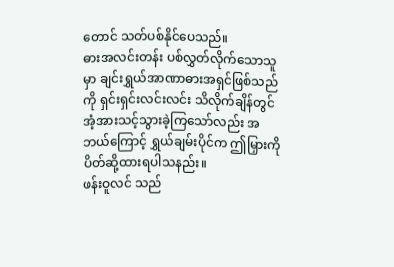တောင် သတ်ပစ်နိုင်ပေသည်။
ဓားအလင်းတန်း ပစ်လွှတ်လိုက်သောသူမှာ ချင်းရွှယ်အာဏာဓားအရှင်ဖြစ်သည်ကို ရှင်းရှင်းလင်းလင်း သိလိုက်ချိန်တွင် အံ့အားသင့်သွားခဲ့ကြသော်လည်း အဘယ်ကြောင့် ရွှယ်ချမ်းပိုင်က ဤမြှားကို ပိတ်ဆို့ထားရပါသနည်း။
ဖန်းဝူလင် သည်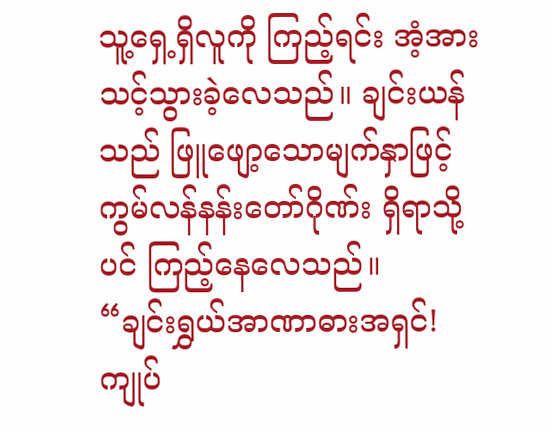သူ့ရှေ့ရှိလူကို ကြည့်ရင်း အံ့အားသင့်သွားခဲ့လေသည်။ ချင်းယန်သည် ဖြူဖျော့သောမျက်နှာဖြင့် ကွမ်လန်နန်းတော်ဂိုဏ်း ရှိရာသို့ပင် ကြည့်နေလေသည်။
“ချင်းရွှယ်အာဏာဓားအရှင်! ကျုပ်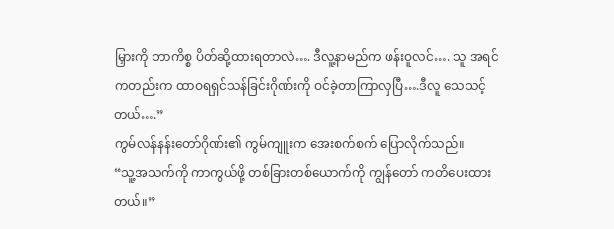မြှားကို ဘာကိစ္စ ပိတ်ဆို့ထားရတာလဲ…. ဒီလူ့နာမည်က ဖန်းဝူလင်…. သူ အရင်ကတည်းက ထာဝရရှင်သန်ခြင်းဂိုဏ်းကို ဝင်ခဲ့တာကြာလှပြီ….ဒီလူ သေသင့်တယ်….”
ကွမ်လန်နန်းတော်ဂိုဏ်း၏ ကွမ်ကျူးက အေးစက်စက် ပြောလိုက်သည်။
“သူ့အသက်ကို ကာကွယ်ဖို့ တစ်ခြားတစ်ယောက်ကို ကျွန်တော် ကတိပေးထားတယ်။”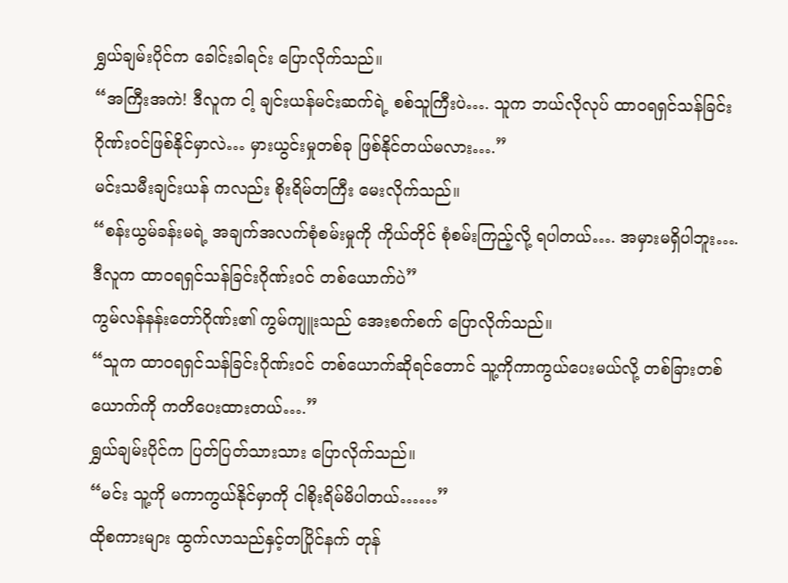ရွှယ်ချမ်းပိုင်က ခေါင်းခါရင်း ပြောလိုက်သည်။
“အကြီးအကဲ! ဒီလူက ငါ့ ချင်းယန်မင်းဆက်ရဲ့ စစ်သူကြီးပဲ…. သူက ဘယ်လိုလုပ် ထာဝရရှင်သန်ခြင်းဂိုဏ်းဝင်ဖြစ်နိုင်မှာလဲ… မှားယွင်းမှုတစ်ခု ဖြစ်နိုင်တယ်မလား….”
မင်းသမီးချင်းယန် ကလည်း စိုးရိမ်တကြီး မေးလိုက်သည်။
“စန်းယွမ်ခန်းမရဲ့ အချက်အလက်စုံစမ်းမှုကို ကိုယ်တိုင် စုံစမ်းကြည့်လို့ ရပါတယ်…. အမှားမရှိပါဘူး…. ဒီလူက ထာဝရရှင်သန်ခြင်းဂိုဏ်းဝင် တစ်ယောက်ပဲ”
ကွမ်လန်နန်းတော်ဂိုဏ်း၏ ကွမ်ကျူးသည် အေးစက်စက် ပြောလိုက်သည်။
“သူက ထာဝရရှင်သန်ခြင်းဂိုဏ်းဝင် တစ်ယောက်ဆိုရင်တောင် သူ့ကိုကာကွယ်ပေးမယ်လို့ တစ်ခြားတစ်ယောက်ကို ကတိပေးထားတယ်….”
ရွှယ်ချမ်းပိုင်က ပြတ်ပြတ်သားသား ပြောလိုက်သည်။
“မင်း သူ့ကို မကာကွယ်နိုင်မှာကို ငါစိုးရိမ်မိပါတယ်……”
ထိုစကားများ ထွက်လာသည်နှင့်တပြိုင်နက် တုန်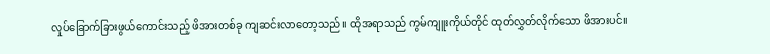လှုပ်ခြောက်ခြားဖွယ်ကောင်းသည့် ဖိအားတစ်ခု ကျဆင်းလာတော့သည်။ ထိုအရာသည် ကွမ်ကျူးကိုယ်တိုင် ထုတ်လွှတ်လိုက်သော ဖိအားပင်။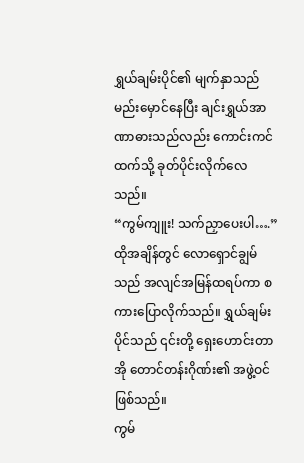ရွှယ်ချမ်းပိုင်၏ မျက်နှာသည် မည်းမှောင်နေပြီး ချင်းရွှယ်အာဏာဓားသည်လည်း ကောင်းကင်ထက်သို့ ခုတ်ပိုင်းလိုက်လေသည်။
“ကွမ်ကျူး! သက်ညှာပေးပါ….”
ထိုအချိန်တွင် လောရှောင်ချွမ်သည် အလျင်အမြန်ထရပ်ကာ စကားပြောလိုက်သည်။ ရွှယ်ချမ်းပိုင်သည် ၎င်းတို့ ရှေးဟောင်းတာအို တောင်တန်းဂိုဏ်း၏ အဖွဲ့ဝင်ဖြစ်သည်။
ကွမ်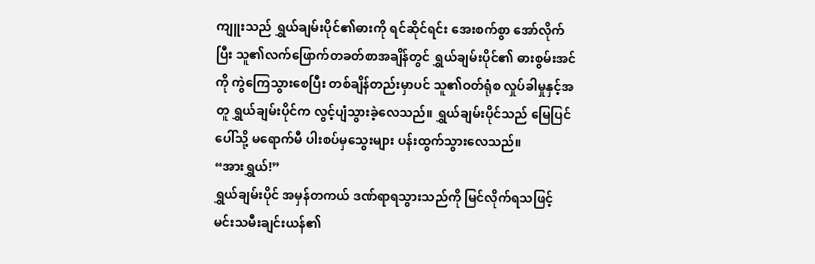ကျူးသည် ရွှယ်ချမ်းပိုင်၏ဓားကို ရင်ဆိုင်ရင်း အေးစက်စွာ အော်လိုက်ပြီး သူ၏လက်ဖြောက်တခတ်စာအချိန်တွင် ရွှယ်ချမ်းပိုင်၏ ဓားစွမ်းအင်ကို ကွဲကြေသွားစေပြီး တစ်ချိန်တည်းမှာပင် သူ၏ဝတ်ရုံစ လှုပ်ခါမှုနှင့်အတူ ရွှယ်ချမ်းပိုင်က လွင့်ပျံသွားခဲ့လေသည်။ ရွှယ်ချမ်းပိုင်သည် မြေပြင်ပေါ်သို့ မရောက်မီ ပါးစပ်မှသွေးများ ပန်းထွက်သွားလေသည်။
“အားရွှယ်!”
ရွှယ်ချမ်းပိုင် အမှန်တကယ် ဒဏ်ရာရသွားသည်ကို မြင်လိုက်ရသဖြင့် မင်းသမီးချင်းယန်၏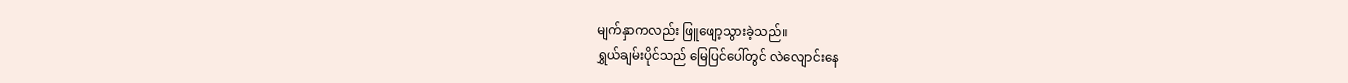မျက်နှာကလည်း ဖြူဖျော့သွားခဲ့သည်။
ရွှယ်ချမ်းပိုင်သည် မြေပြင်ပေါ်တွင် လဲလျောင်းနေ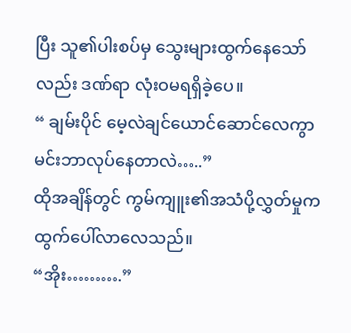ပြီး သူ၏ပါးစပ်မှ သွေးများထွက်နေသော်လည်း ဒဏ်ရာ လုံးဝမရရှိခဲ့ပေ။
“ ချမ်းပိုင် မေ့လဲချင်ယောင်ဆောင်လေကွာ မင်းဘာလုပ်နေတာလဲ…..”
ထိုအချိန်တွင် ကွမ်ကျူး၏အသံပို့လွှတ်မှုက ထွက်ပေါ်လာလေသည်။
“အိုး……….”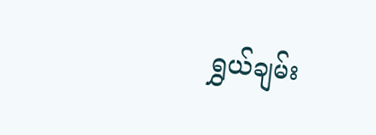ရွှယ်ချမ်း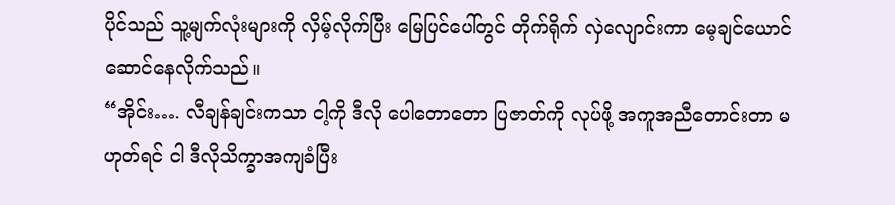ပိုင်သည် သူ့မျက်လုံးများကို လှိမ့်လိုက်ပြီး မြေပြင်ပေါ်တွင် တိုက်ရိုက် လှဲလျောင်းကာ မေ့ချင်ယောင်ဆောင်နေလိုက်သည်။
“အိုင်း…. လီချန်ချင်းကသာ ငါ့ကို ဒီလို ပေါတောတော ပြဇာတ်ကို လုပ်ဖို့ အကူအညီတောင်းတာ မဟုတ်ရင် ငါ ဒီလိုသိက္ခာအကျခံပြီး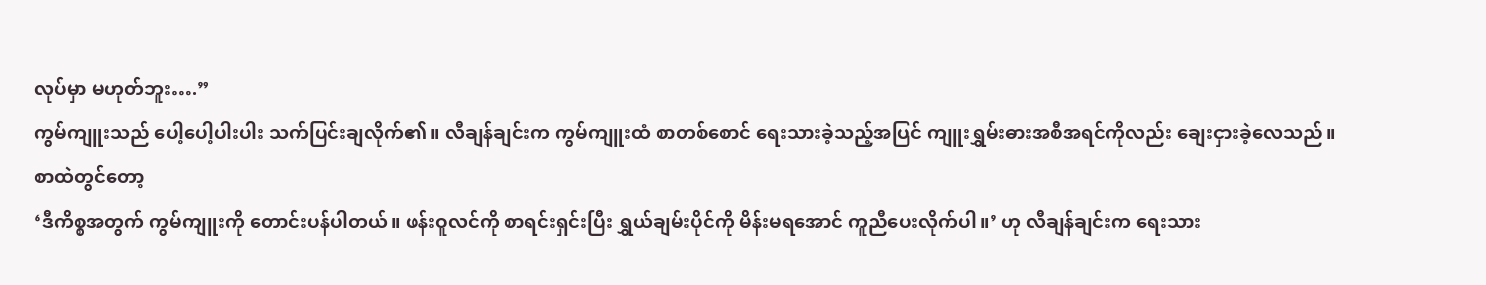လုပ်မှာ မဟုတ်ဘူး….”
ကွမ်ကျူးသည် ပေါ့ပေါ့ပါးပါး သက်ပြင်းချလိုက်၏။ လီချန်ချင်းက ကွမ်ကျူးထံ စာတစ်စောင် ရေးသားခဲ့သည့်အပြင် ကျူးရွှမ်းဓားအစီအရင်ကိုလည်း ချေးငှားခဲ့လေသည်။
စာထဲတွင်တော့
‘ဒီကိစ္စအတွက် ကွမ်ကျူးကို တောင်းပန်ပါတယ်။ ဖန်းဝူလင်ကို စာရင်းရှင်းပြီး ရွှယ်ချမ်းပိုင်ကို မိန်းမရအောင် ကူညီပေးလိုက်ပါ။’ ဟု လီချန်ချင်းက ရေးသား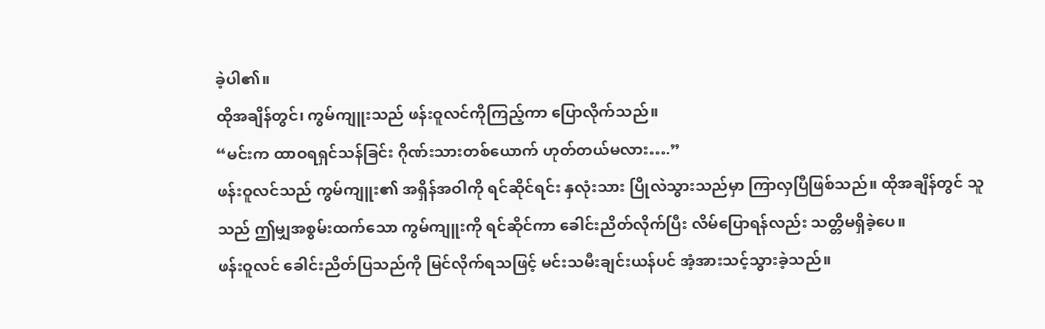ခဲ့ပါ၏။
ထိုအချိန်တွင်၊ ကွမ်ကျူးသည် ဖန်းဝူလင်ကိုကြည့်ကာ ပြောလိုက်သည်။
“မင်းက ထာဝရရှင်သန်ခြင်း ဂိုဏ်းသားတစ်ယောက် ဟုတ်တယ်မလား….”
ဖန်းဝူလင်သည် ကွမ်ကျူး၏ အရှိန်အဝါကို ရင်ဆိုင်ရင်း နှလုံးသား ပြိုလဲသွားသည်မှာ ကြာလှပြီဖြစ်သည်။ ထိုအချိန်တွင် သူသည် ဤမျှအစွမ်းထက်သော ကွမ်ကျူးကို ရင်ဆိုင်ကာ ခေါင်းညိတ်လိုက်ပြီး လိမ်ပြောရန်လည်း သတ္တိမရှိခဲ့ပေ။
ဖန်းဝူလင် ခေါင်းညိတ်ပြသည်ကို မြင်လိုက်ရသဖြင့် မင်းသမီးချင်းယန်ပင် အံ့အားသင့်သွားခဲ့သည်။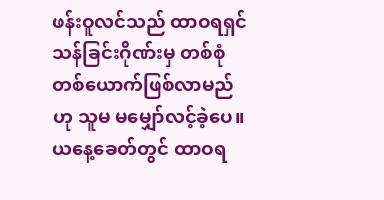ဖန်းဝူလင်သည် ထာဝရရှင်သန်ခြင်းဂိုဏ်းမှ တစ်စုံတစ်ယောက်ဖြစ်လာမည်ဟု သူမ မမျှော်လင့်ခဲ့ပေ။
ယနေ့ခေတ်တွင် ထာဝရ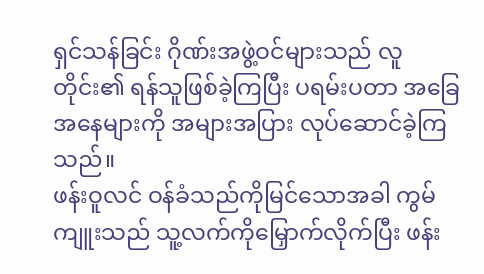ရှင်သန်ခြင်း ဂိုဏ်းအဖွဲ့ဝင်များသည် လူတိုင်း၏ ရန်သူဖြစ်ခဲ့ကြပြီး ပရမ်းပတာ အခြေအနေများကို အများအပြား လုပ်ဆောင်ခဲ့ကြသည်။
ဖန်းဝူလင် ဝန်ခံသည်ကိုမြင်သောအခါ ကွမ်ကျူးသည် သူ့လက်ကိုမြှောက်လိုက်ပြီး ဖန်း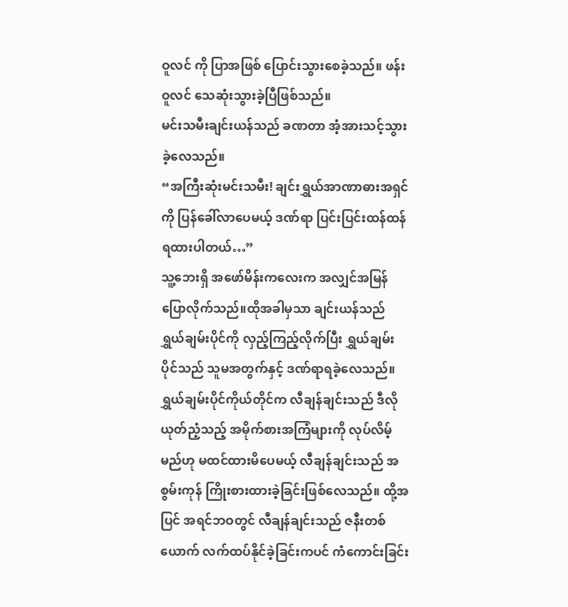ဝူလင် ကို ပြာအဖြစ် ပြောင်းသွားစေခဲ့သည်။ ဖန်းဝူလင် သေဆုံးသွားခဲ့ပြီဖြစ်သည်။
မင်းသမီးချင်းယန်သည် ခဏတာ အံ့အားသင့်သွားခဲ့လေသည်။
“အကြီးဆုံးမင်းသမီး! ချင်းရွှယ်အာဏာဓားအရှင်ကို ပြန်ခေါ်လာပေမယ့် ဒဏ်ရာ ပြင်းပြင်းထန်ထန် ရထားပါတယ်…”
သူ့ဘေးရှိ အဖော်မိန်းကလေးက အလျှင်အမြန် ပြောလိုက်သည်။ထိုအခါမှသာ ချင်းယန်သည် ရွှယ်ချမ်းပိုင်ကို လှည့်ကြည့်လိုက်ပြီး ရွှယ်ချမ်းပိုင်သည် သူမအတွက်နှင့် ဒဏ်ရာရခဲ့လေသည်။
ရွှယ်ချမ်းပိုင်ကိုယ်တိုင်က လီချန်ချင်းသည် ဒီလိုယုတ်ညံ့သည့် အမိုက်စားအကြံများကို လုပ်လိမ့်မည်ဟု မထင်ထားမိပေမယ့် လီချန်ချင်းသည် အစွမ်းကုန် ကြိုးစားထားခဲ့ခြင်းဖြစ်လေသည်။ ထို့အပြင် အရင်ဘဝတွင် လီချန်ချင်းသည် ဇနီးတစ်ယောက် လက်ထပ်နိုင်ခဲ့ခြင်းကပင် ကံကောင်းခြင်း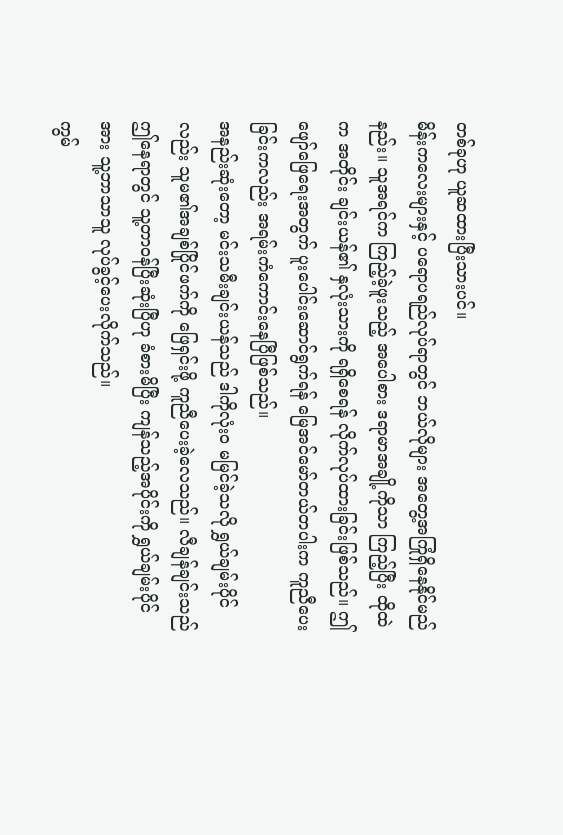တစ်ခုဟု ယူဆထားပြီးသားပင်။
မိန်းကလေးများနှင့် ပရောပရည်လုပ်ရာတွင် ဘယ်လိုများ အတွေ့အကြုံရှိနေနိုင်မည်နည်း။ သူအရင်က ကြည့်ခဲ့ဖူးသည့် အပေါစား ဒရာမာအချို့ကိုသာ ကြည့်ပြီး ထိုထဲက အတိုင်း ချင်းယန်၏ နှလုံးသားကို ရရှိစေရန် လိုက်လုပ်ထားခြင်းဖြစ်သည်။ ဤဖျော်ဖြေရေးအတွက် ပူးပေါင်းဆောင်ရွက်ရန် မြေအင်မော်တယ်တပါးက ကူညီပေးခြင်းကလည်း အရမ်းကံကောင်းနေပြီဖြစ်သည်။
အနည်းဆုံးတော့ မင်းသမီးချင်းယန်သည် ဒါကိုလုံးဝ မမြင်ခဲ့သလို ရွှယ်ချမ်းပိုင်လည်း သူမ၏အချစ်ပြိုင်ဖက်ကို ဖြေရှင်းဖို့ ကူညီပေးခဲ့လေသည်။ လီချန်ချင်းသည် ဤနေရာတွင် သူ့တာဝန်ပြီးဆုံးပြီဟု ခံစားမိပြီး ကျန်သည့်အပိုင်းကို ရွှယ်ချမ်းပိုင်အား သူ့ဘာသာသူ လုပ်ခွင့်ပေးလိုက်သည်။
ကွမ်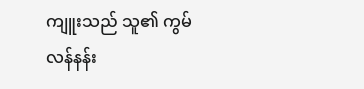ကျူးသည် သူ၏ ကွမ်လန်နန်း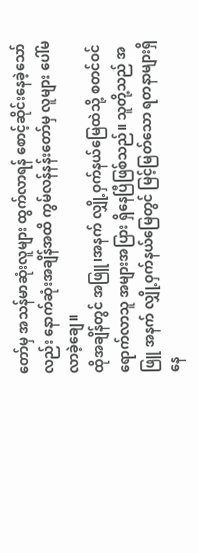တော်မှ အသန်မာဆုံးလူများ ထွက်လာရန် စောင့်ဆိုင်းနေခဲ့သော်လည်း နောက်ဆုံးအချိန်အထိ ကွမ်လန်နန်းတော်မှ လူများ ပေါ်မလာခဲ့ချေ။
ထိုအချိန်တွင် အဖြူ၊အနက် လျှို့ဝှက်နယ်မြေထဲသို့ စတင်ဝင်ရောက်လာသူ အများအပြား ရှိနေပြီဖြစ်သည်။ သူတို့သည် အဖြူ အနက် လျှို့ဝှက်နယ်မြေတွင် မြင့်မြတ်သော ရတနာများရှိနေ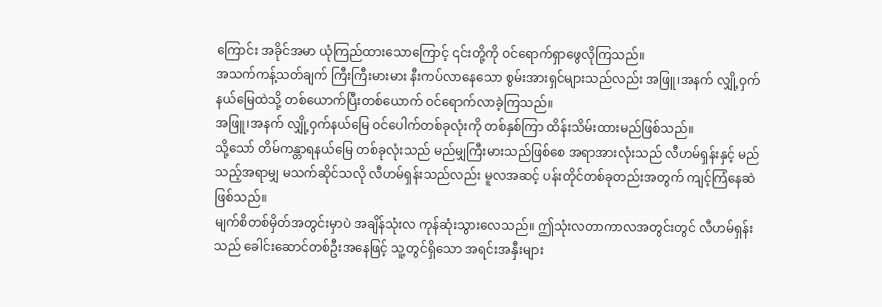ကြောင်း အခိုင်အမာ ယုံကြည်ထားသောကြောင့် ၎င်းတို့ကို ဝင်ရောက်ရှာဖွေလိုကြသည်။
အသက်ကန့်သတ်ချက် ကြီးကြီးမားမား နီးကပ်လာနေသော စွမ်းအားရှင်များသည်လည်း အဖြူ၊အနက် လျှို့ဝှက်နယ်မြေထဲသို့ တစ်ယောက်ပြီးတစ်ယောက် ဝင်ရောက်လာခဲ့ကြသည်။
အဖြူ၊အနက် လျှို့ဝှက်နယ်မြေ ဝင်ပေါက်တစ်ခုလုံးကို တစ်နှစ်ကြာ ထိန်းသိမ်းထားမည်ဖြစ်သည်။
သို့သော် တိမ်ကန္တာရနယ်မြေ တစ်ခုလုံးသည် မည်မျှကြီးမားသည်ဖြစ်စေ အရာအားလုံးသည် လီဟမ်ရှန်းနှင့် မည်သည့်အရာမျှ မသက်ဆိုင်သလို လီဟမ်ရှန်းသည်လည်း မူလအဆင့် ပန်းတိုင်တစ်ခုတည်းအတွက် ကျင့်ကြံနေဆဲဖြစ်သည်။
မျက်စိတစ်မှိတ်အတွင်းမှာပဲ အချိန်သုံးလ ကုန်ဆုံးသွားလေသည်။ ဤသုံးလတာကာလအတွင်းတွင် လီဟမ်ရှန်းသည် ခေါင်းဆောင်တစ်ဦးအနေဖြင့် သူ့တွင်ရှိသော အရင်းအနှီးများ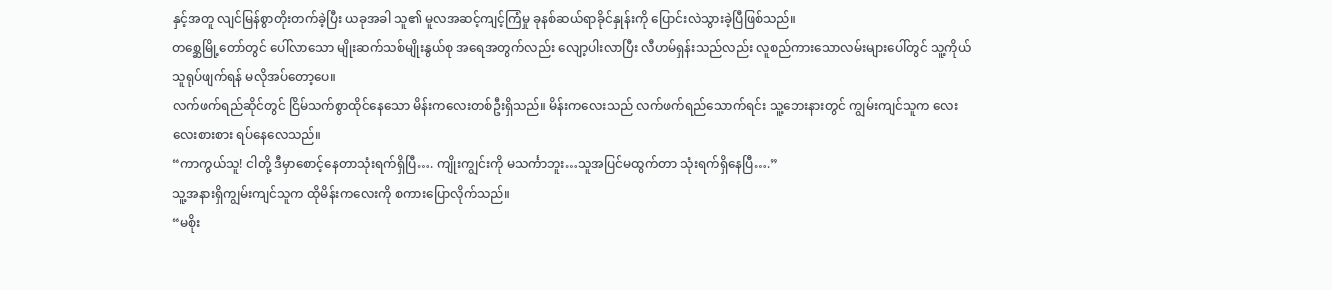နှင့်အတူ လျင်မြန်စွာတိုးတက်ခဲ့ပြီး ယခုအခါ သူ၏ မူလအဆင့်ကျင့်ကြံမှု ခုနစ်ဆယ်ရာခိုင်နှုန်းကို ပြောင်းလဲသွားခဲ့ပြီဖြစ်သည်။
တစ္ဆေမြို့တော်တွင် ပေါ်လာသော မျိုးဆက်သစ်မျိုးနွယ်စု အရေအတွက်လည်း လျော့ပါးလာပြီး လီဟမ်ရှန်းသည်လည်း လူစည်ကားသောလမ်းများပေါ်တွင် သူ့ကိုယ်သူရုပ်ဖျက်ရန် မလိုအပ်တော့ပေ။
လက်ဖက်ရည်ဆိုင်တွင် ငြိမ်သက်စွာထိုင်နေသော မိန်းကလေးတစ်ဦးရှိသည်။ မိန်းကလေးသည် လက်ဖက်ရည်သောက်ရင်း သူ့ဘေးနားတွင် ကျွမ်းကျင်သူက လေးလေးစားစား ရပ်နေလေသည်။
“ကာကွယ်သူ! ငါတို့ ဒီမှာစောင့်နေတာသုံးရက်ရှိပြီ…. ကျိုးကျွင်းကို မသင်္ကာဘူး…သူအပြင်မထွက်တာ သုံးရက်ရှိနေပြီ….”
သူ့အနားရှိကျွမ်းကျင်သူက ထိုမိန်းကလေးကို စကားပြောလိုက်သည်။
“မစိုး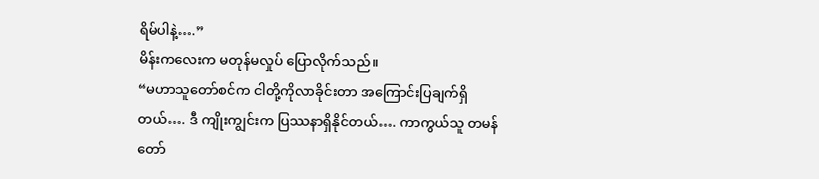ရိမ်ပါနဲ့….”
မိန်းကလေးက မတုန်မလှုပ် ပြောလိုက်သည်။
“မဟာသူတော်စင်က ငါတို့ကိုလာခိုင်းတာ အကြောင်းပြချက်ရှိတယ်…. ဒီ ကျိုးကျွင်းက ပြဿနာရှိနိုင်တယ်…. ကာကွယ်သူ တမန်တော်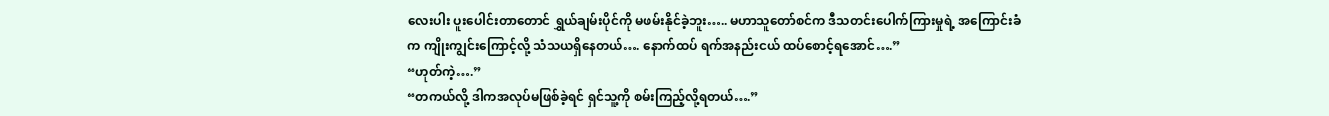လေးပါး ပူးပေါင်းတာတောင် ရွှယ်ချမ်းပိုင်ကို မဖမ်းနိုင်ခဲ့ဘူး….. မဟာသူတော်စင်က ဒီသတင်းပေါက်ကြားမှုရဲ့ အကြောင်းခံက ကျိုးကျွင်းကြောင့်လို့ သံသယရှိနေတယ်…. နောက်ထပ် ရက်အနည်းငယ် ထပ်စောင့်ရအောင်….”
“ဟုတ်ကဲ့….”
“တကယ်လို့ ဒါကအလုပ်မဖြစ်ခဲ့ရင် ရှင်သူ့ကို စမ်းကြည့်လို့ရတယ်….”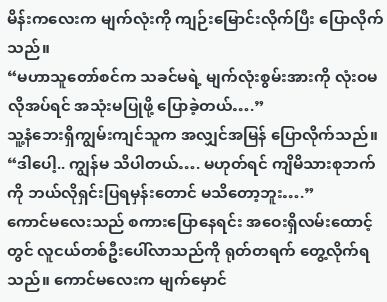မိန်းကလေးက မျက်လုံးကို ကျဉ်းမြောင်းလိုက်ပြီး ပြောလိုက်သည်။
“မဟာသူတော်စင်က သခင်မရဲ့ မျက်လုံးစွမ်းအားကို လုံးဝမလိုအပ်ရင် အသုံးမပြုဖို့ ပြောခဲ့တယ်….”
သူ့နံဘေးရှိကျွမ်းကျင်သူက အလျှင်အမြန် ပြောလိုက်သည်။
“ဒါပေါ့.. ကျွန်မ သိပါတယ်…. မဟုတ်ရင် ကျိမိသားစုဘက်ကို ဘယ်လိုရှင်းပြရမှန်းတောင် မသိတော့ဘူး….”
ကောင်မလေးသည် စကားပြောနေရင်း အဝေးရှိလမ်းထောင့်တွင် လူငယ်တစ်ဦးပေါ်လာသည်ကို ရုတ်တရက် တွေ့လိုက်ရသည်။ ကောင်မလေးက မျက်မှောင်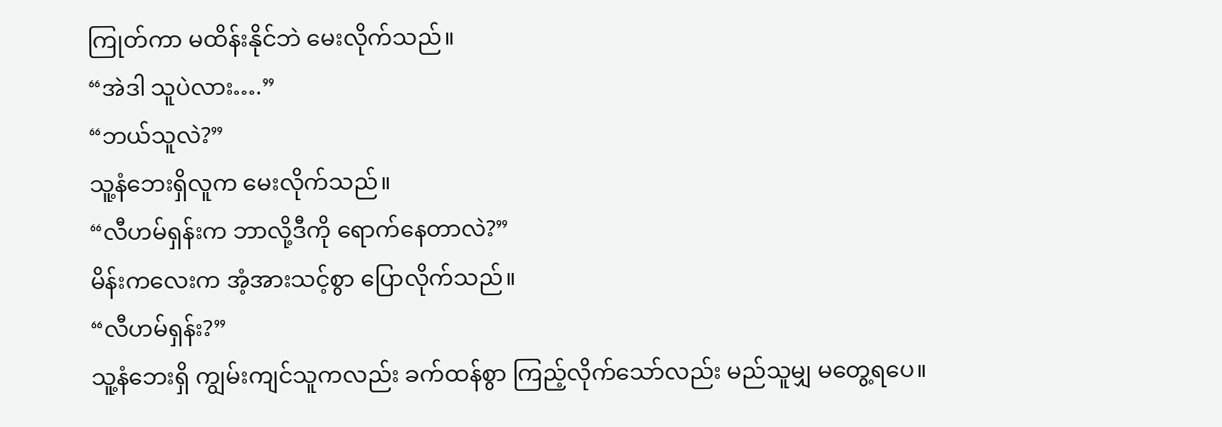ကြုတ်ကာ မထိန်းနိုင်ဘဲ မေးလိုက်သည်။
“အဲဒါ သူပဲလား….”
“ဘယ်သူလဲ?”
သူ့နံဘေးရှိလူက မေးလိုက်သည်။
“လီဟမ်ရှန်းက ဘာလို့ဒီကို ရောက်နေတာလဲ?”
မိန်းကလေးက အံ့အားသင့်စွာ ပြောလိုက်သည်။
“လီဟမ်ရှန်း?”
သူ့နံဘေးရှိ ကျွမ်းကျင်သူကလည်း ခက်ထန်စွာ ကြည့်လိုက်သော်လည်း မည်သူမျှ မတွေ့ရပေ။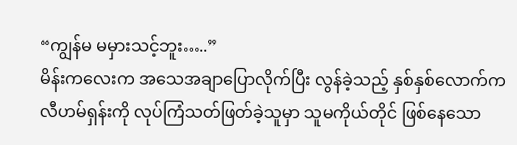“ကျွန်မ မမှားသင့်ဘူး…..”
မိန်းကလေးက အသေအချာပြောလိုက်ပြီး လွန်ခဲ့သည့် နှစ်နှစ်လောက်က လီဟမ်ရှန်းကို လုပ်ကြံသတ်ဖြတ်ခဲ့သူမှာ သူမကိုယ်တိုင် ဖြစ်နေသော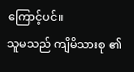ကြောင့်ပင်။
သူမသည် ကျိမိသားစု ၏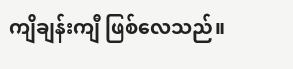ကျိချန်းကျီ ဖြစ်လေသည်။